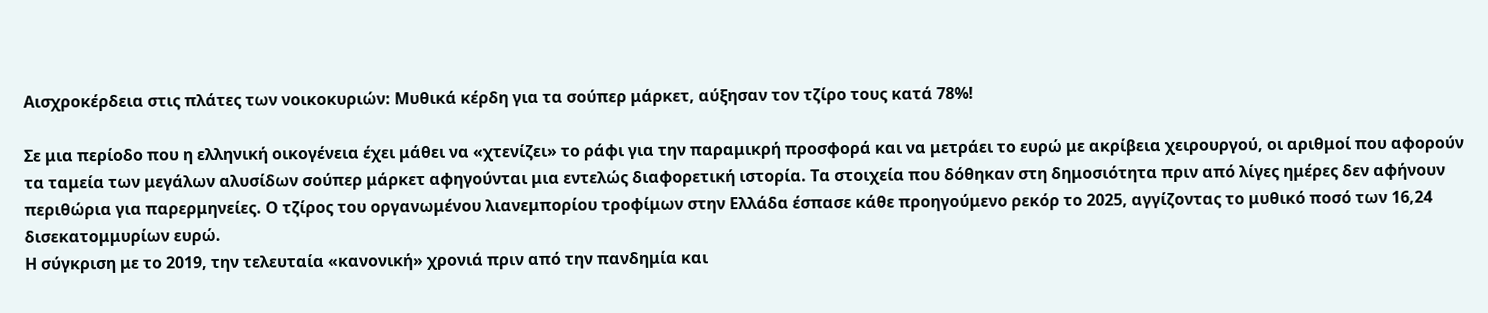Αισχροκέρδεια στις πλάτες των νοικοκυριών: Μυθικά κέρδη για τα σούπερ μάρκετ, αύξησαν τον τζίρο τους κατά 78%!

Σε μια περίοδο που η ελληνική οικογένεια έχει μάθει να «χτενίζει» το ράφι για την παραμικρή προσφορά και να μετράει το ευρώ με ακρίβεια χειρουργού, οι αριθμοί που αφορούν τα ταμεία των μεγάλων αλυσίδων σούπερ μάρκετ αφηγούνται μια εντελώς διαφορετική ιστορία. Τα στοιχεία που δόθηκαν στη δημοσιότητα πριν από λίγες ημέρες δεν αφήνουν περιθώρια για παρερμηνείες. Ο τζίρος του οργανωμένου λιανεμπορίου τροφίμων στην Ελλάδα έσπασε κάθε προηγούμενο ρεκόρ το 2025, αγγίζοντας το μυθικό ποσό των 16,24 δισεκατομμυρίων ευρώ.
Η σύγκριση με το 2019, την τελευταία «κανονική» χρονιά πριν από την πανδημία και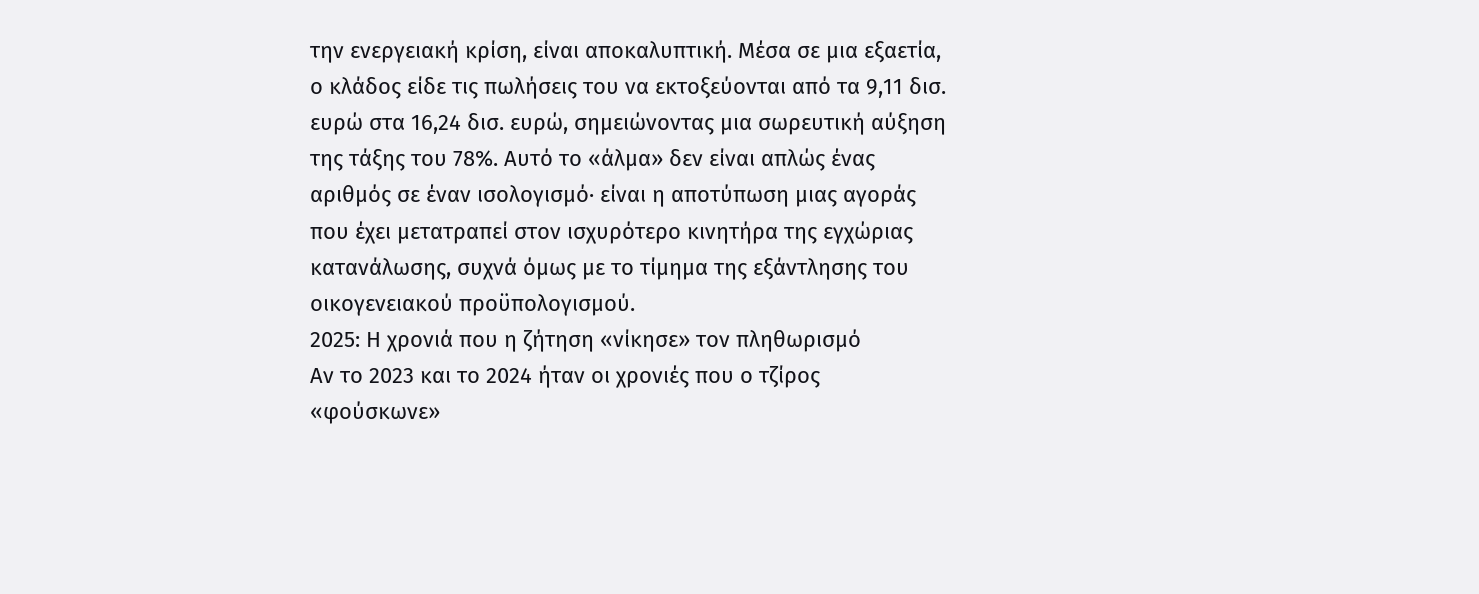την ενεργειακή κρίση, είναι αποκαλυπτική. Μέσα σε μια εξαετία, ο κλάδος είδε τις πωλήσεις του να εκτοξεύονται από τα 9,11 δισ. ευρώ στα 16,24 δισ. ευρώ, σημειώνοντας μια σωρευτική αύξηση της τάξης του 78%. Αυτό το «άλμα» δεν είναι απλώς ένας αριθμός σε έναν ισολογισμό· είναι η αποτύπωση μιας αγοράς που έχει μετατραπεί στον ισχυρότερο κινητήρα της εγχώριας κατανάλωσης, συχνά όμως με το τίμημα της εξάντλησης του οικογενειακού προϋπολογισμού.
2025: Η χρονιά που η ζήτηση «νίκησε» τον πληθωρισμό
Αν το 2023 και το 2024 ήταν οι χρονιές που ο τζίρος «φούσκωνε»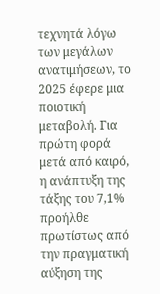τεχνητά λόγω των μεγάλων ανατιμήσεων, το 2025 έφερε μια ποιοτική μεταβολή. Για πρώτη φορά μετά από καιρό, η ανάπτυξη της τάξης του 7,1% προήλθε πρωτίστως από την πραγματική αύξηση της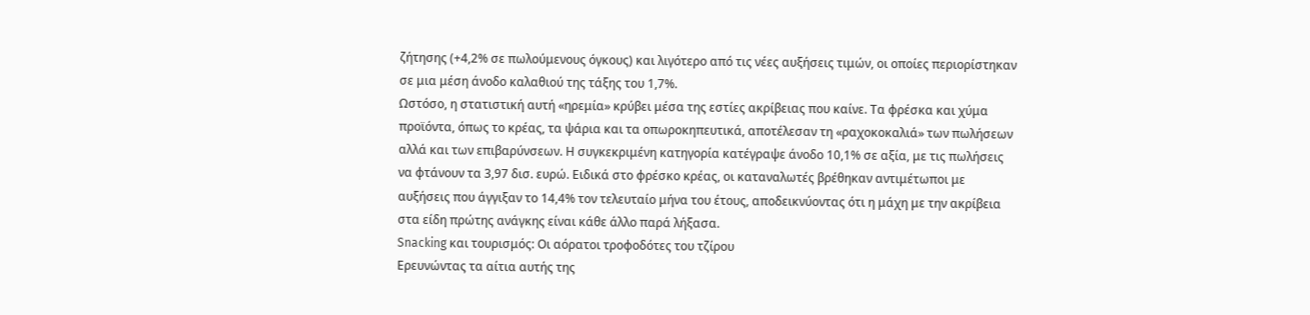ζήτησης (+4,2% σε πωλούμενους όγκους) και λιγότερο από τις νέες αυξήσεις τιμών, οι οποίες περιορίστηκαν σε μια μέση άνοδο καλαθιού της τάξης του 1,7%.
Ωστόσο, η στατιστική αυτή «ηρεμία» κρύβει μέσα της εστίες ακρίβειας που καίνε. Τα φρέσκα και χύμα προϊόντα, όπως το κρέας, τα ψάρια και τα οπωροκηπευτικά, αποτέλεσαν τη «ραχοκοκαλιά» των πωλήσεων αλλά και των επιβαρύνσεων. Η συγκεκριμένη κατηγορία κατέγραψε άνοδο 10,1% σε αξία, με τις πωλήσεις να φτάνουν τα 3,97 δισ. ευρώ. Ειδικά στο φρέσκο κρέας, οι καταναλωτές βρέθηκαν αντιμέτωποι με αυξήσεις που άγγιξαν το 14,4% τον τελευταίο μήνα του έτους, αποδεικνύοντας ότι η μάχη με την ακρίβεια στα είδη πρώτης ανάγκης είναι κάθε άλλο παρά λήξασα.
Snacking και τουρισμός: Οι αόρατοι τροφοδότες του τζίρου
Ερευνώντας τα αίτια αυτής της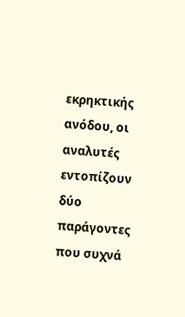εκρηκτικής ανόδου, οι αναλυτές εντοπίζουν δύο παράγοντες που συχνά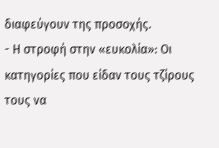διαφεύγουν της προσοχής.
- Η στροφή στην «ευκολία»: Οι κατηγορίες που είδαν τους τζίρους τους να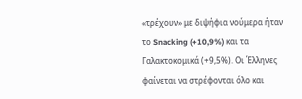«τρέχουν» με διψήφια νούμερα ήταν το Snacking (+10,9%) και τα Γαλακτοκομικά (+9,5%). Οι Έλληνες φαίνεται να στρέφονται όλο και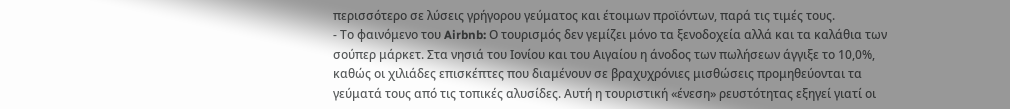περισσότερο σε λύσεις γρήγορου γεύματος και έτοιμων προϊόντων, παρά τις τιμές τους.
- Το φαινόμενο του Airbnb: Ο τουρισμός δεν γεμίζει μόνο τα ξενοδοχεία αλλά και τα καλάθια των σούπερ μάρκετ. Στα νησιά του Ιονίου και του Αιγαίου η άνοδος των πωλήσεων άγγιξε το 10,0%, καθώς οι χιλιάδες επισκέπτες που διαμένουν σε βραχυχρόνιες μισθώσεις προμηθεύονται τα γεύματά τους από τις τοπικές αλυσίδες. Αυτή η τουριστική «ένεση» ρευστότητας εξηγεί γιατί οι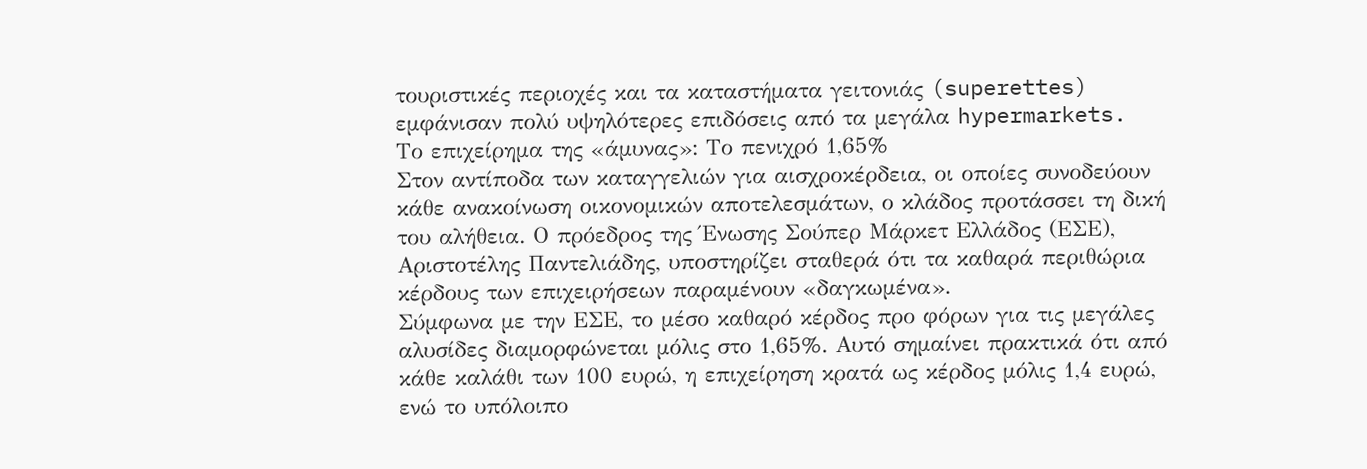τουριστικές περιοχές και τα καταστήματα γειτονιάς (superettes) εμφάνισαν πολύ υψηλότερες επιδόσεις από τα μεγάλα hypermarkets.
Το επιχείρημα της «άμυνας»: Το πενιχρό 1,65%
Στον αντίποδα των καταγγελιών για αισχροκέρδεια, οι οποίες συνοδεύουν κάθε ανακοίνωση οικονομικών αποτελεσμάτων, ο κλάδος προτάσσει τη δική του αλήθεια. Ο πρόεδρος της Ένωσης Σούπερ Μάρκετ Ελλάδος (ΕΣΕ), Αριστοτέλης Παντελιάδης, υποστηρίζει σταθερά ότι τα καθαρά περιθώρια κέρδους των επιχειρήσεων παραμένουν «δαγκωμένα».
Σύμφωνα με την ΕΣΕ, το μέσο καθαρό κέρδος προ φόρων για τις μεγάλες αλυσίδες διαμορφώνεται μόλις στο 1,65%. Αυτό σημαίνει πρακτικά ότι από κάθε καλάθι των 100 ευρώ, η επιχείρηση κρατά ως κέρδος μόλις 1,4 ευρώ, ενώ το υπόλοιπο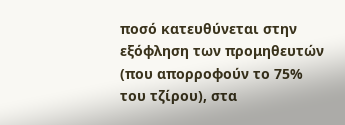ποσό κατευθύνεται στην εξόφληση των προμηθευτών (που απορροφούν το 75% του τζίρου), στα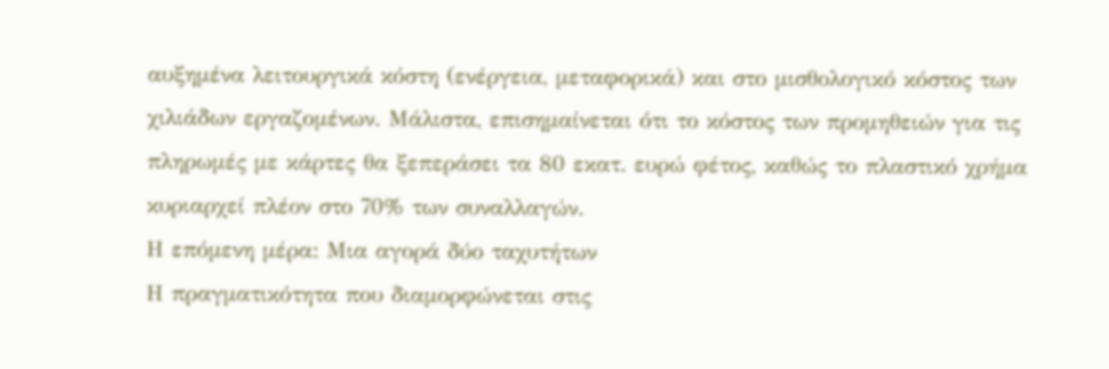αυξημένα λειτουργικά κόστη (ενέργεια, μεταφορικά) και στο μισθολογικό κόστος των χιλιάδων εργαζομένων. Μάλιστα, επισημαίνεται ότι το κόστος των προμηθειών για τις πληρωμές με κάρτες θα ξεπεράσει τα 80 εκατ. ευρώ φέτος, καθώς το πλαστικό χρήμα κυριαρχεί πλέον στο 70% των συναλλαγών.
Η επόμενη μέρα: Μια αγορά δύο ταχυτήτων
Η πραγματικότητα που διαμορφώνεται στις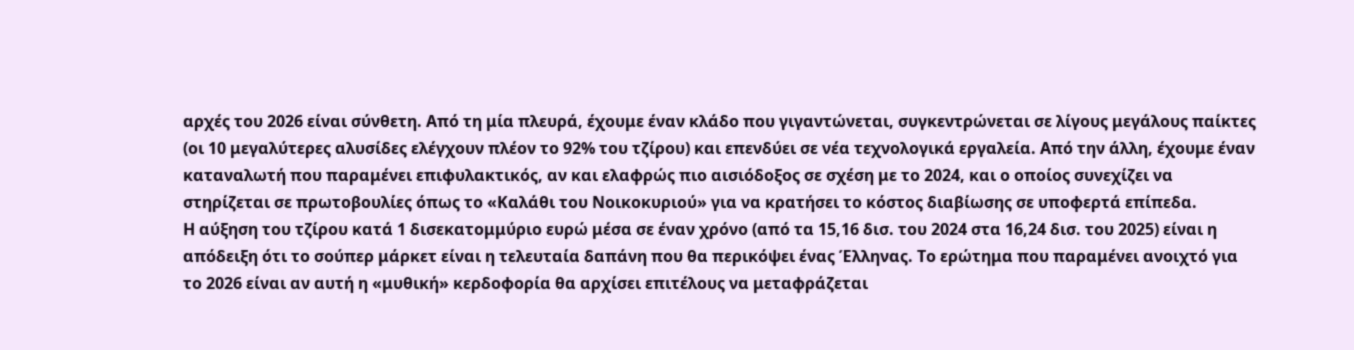αρχές του 2026 είναι σύνθετη. Από τη μία πλευρά, έχουμε έναν κλάδο που γιγαντώνεται, συγκεντρώνεται σε λίγους μεγάλους παίκτες (οι 10 μεγαλύτερες αλυσίδες ελέγχουν πλέον το 92% του τζίρου) και επενδύει σε νέα τεχνολογικά εργαλεία. Από την άλλη, έχουμε έναν καταναλωτή που παραμένει επιφυλακτικός, αν και ελαφρώς πιο αισιόδοξος σε σχέση με το 2024, και ο οποίος συνεχίζει να στηρίζεται σε πρωτοβουλίες όπως το «Καλάθι του Νοικοκυριού» για να κρατήσει το κόστος διαβίωσης σε υποφερτά επίπεδα.
Η αύξηση του τζίρου κατά 1 δισεκατομμύριο ευρώ μέσα σε έναν χρόνο (από τα 15,16 δισ. του 2024 στα 16,24 δισ. του 2025) είναι η απόδειξη ότι το σούπερ μάρκετ είναι η τελευταία δαπάνη που θα περικόψει ένας Έλληνας. Το ερώτημα που παραμένει ανοιχτό για το 2026 είναι αν αυτή η «μυθική» κερδοφορία θα αρχίσει επιτέλους να μεταφράζεται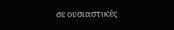σε ουσιαστικές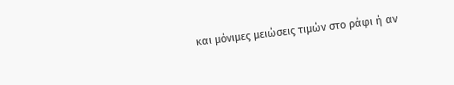και μόνιμες μειώσεις τιμών στο ράφι ή αν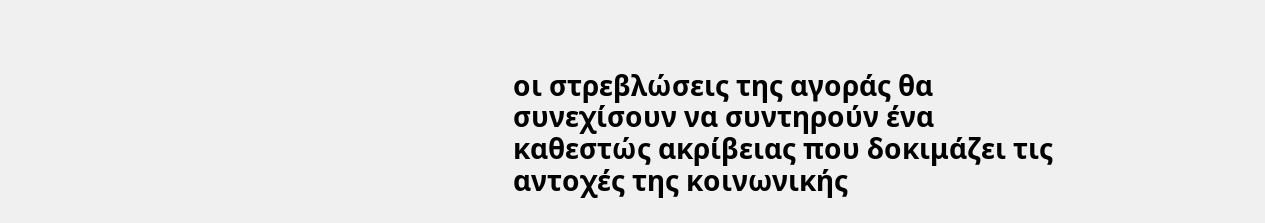οι στρεβλώσεις της αγοράς θα συνεχίσουν να συντηρούν ένα καθεστώς ακρίβειας που δοκιμάζει τις αντοχές της κοινωνικής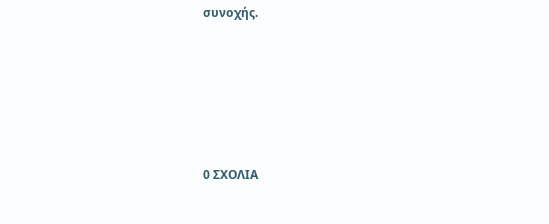συνοχής.






0 ΣΧΟΛΙΑ